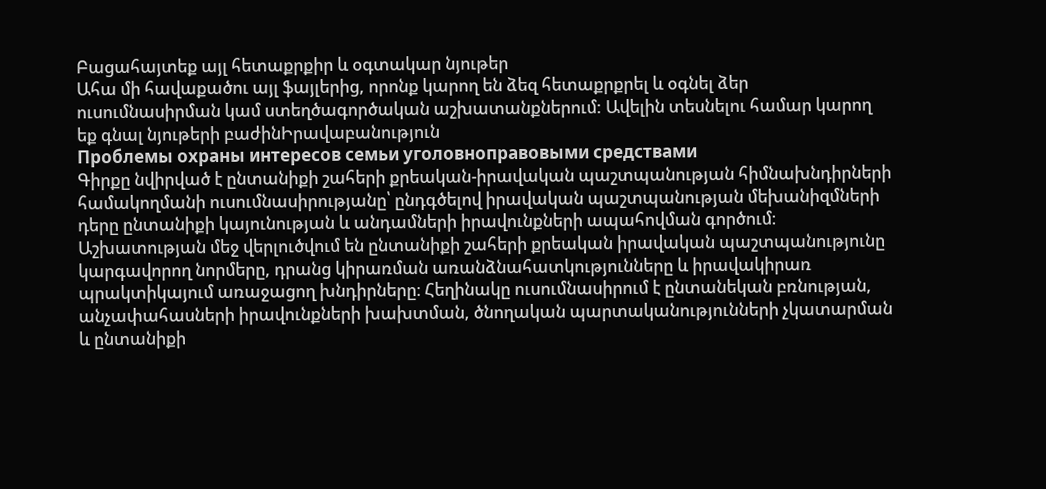Բացահայտեք այլ հետաքրքիր և օգտակար նյութեր
Ահա մի հավաքածու այլ ֆայլերից, որոնք կարող են ձեզ հետաքրքրել և օգնել ձեր ուսումնասիրման կամ ստեղծագործական աշխատանքներում: Ավելին տեսնելու համար կարող եք գնալ նյութերի բաժինԻրավաբանություն
Проблемы охраны интересов семьи уголовноправовыми средствами
Գիրքը նվիրված է ընտանիքի շահերի քրեական-իրավական պաշտպանության հիմնախնդիրների համակողմանի ուսումնասիրությանը՝ ընդգծելով իրավական պաշտպանության մեխանիզմների դերը ընտանիքի կայունության և անդամների իրավունքների ապահովման գործում։ Աշխատության մեջ վերլուծվում են ընտանիքի շահերի քրեական իրավական պաշտպանությունը կարգավորող նորմերը, դրանց կիրառման առանձնահատկությունները և իրավակիրառ պրակտիկայում առաջացող խնդիրները։ Հեղինակը ուսումնասիրում է ընտանեկան բռնության, անչափահասների իրավունքների խախտման, ծնողական պարտականությունների չկատարման և ընտանիքի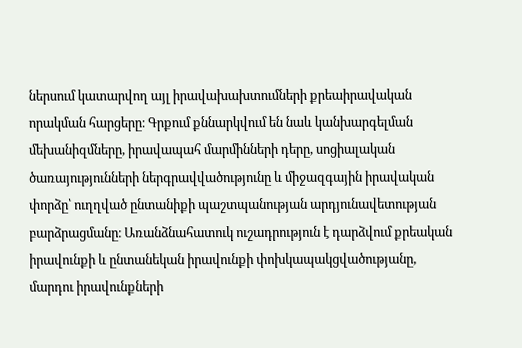ներսում կատարվող այլ իրավախախտումների քրեաիրավական որակման հարցերը։ Գրքում քննարկվում են նաև կանխարգելման մեխանիզմները, իրավապահ մարմինների դերը, սոցիալական ծառայությունների ներգրավվածությունը և միջազգային իրավական փորձը՝ ուղղված ընտանիքի պաշտպանության արդյունավետության բարձրացմանը։ Առանձնահատուկ ուշադրություն է դարձվում քրեական իրավունքի և ընտանեկան իրավունքի փոխկապակցվածությանը, մարդու իրավունքների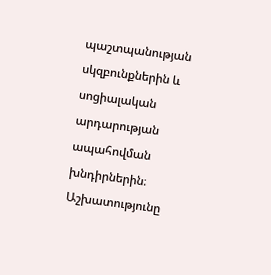պաշտպանության սկզբունքներին և սոցիալական արդարության ապահովման խնդիրներին։ Աշխատությունը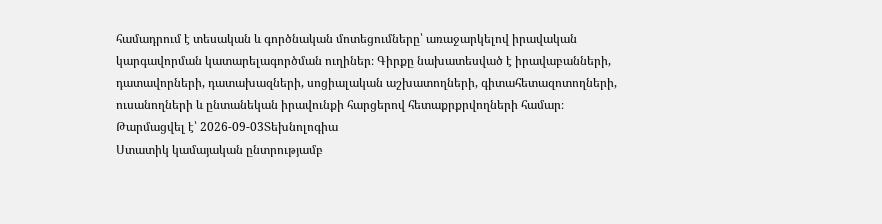համադրում է տեսական և գործնական մոտեցումները՝ առաջարկելով իրավական կարգավորման կատարելագործման ուղիներ։ Գիրքը նախատեսված է իրավաբանների, դատավորների, դատախազների, սոցիալական աշխատողների, գիտահետազոտողների, ուսանողների և ընտանեկան իրավունքի հարցերով հետաքրքրվողների համար։
Թարմացվել է՝ 2026-09-03Տեխնոլոգիա
Ստատիկ կամայական ընտրությամբ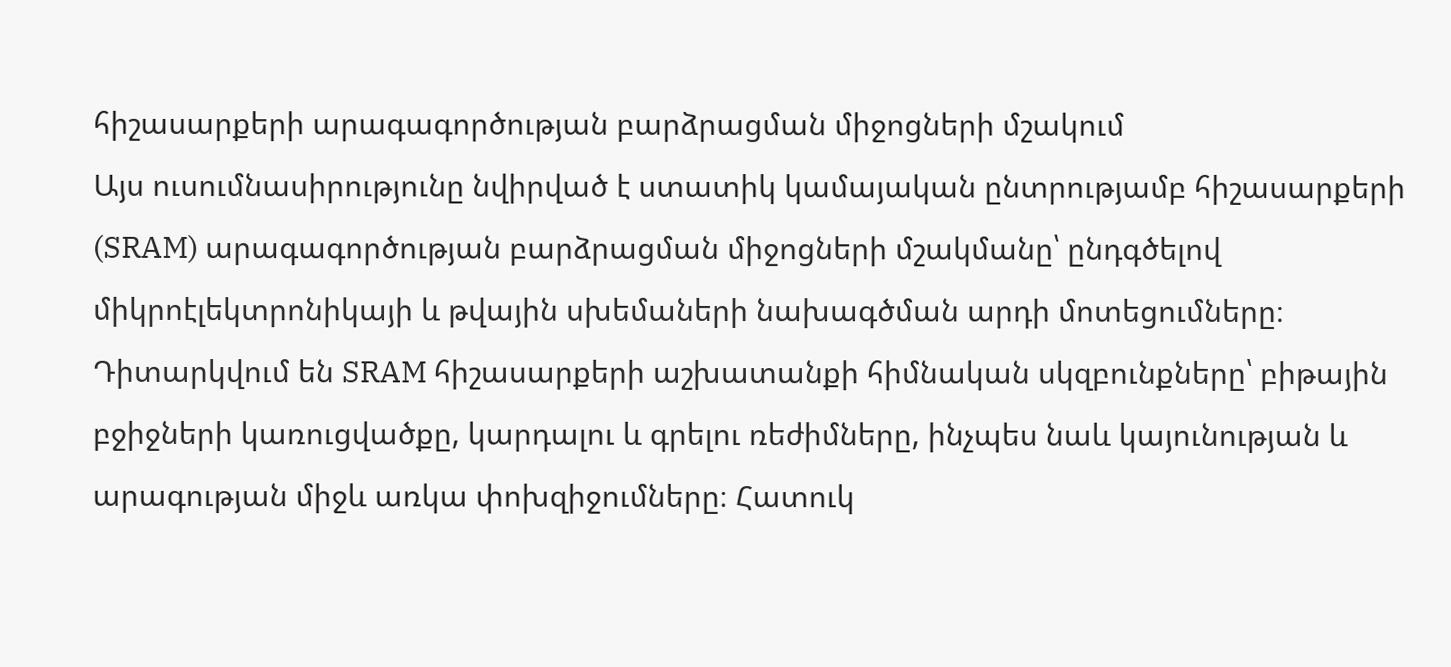հիշասարքերի արագագործության բարձրացման միջոցների մշակում
Այս ուսումնասիրությունը նվիրված է ստատիկ կամայական ընտրությամբ հիշասարքերի (SRAM) արագագործության բարձրացման միջոցների մշակմանը՝ ընդգծելով միկրոէլեկտրոնիկայի և թվային սխեմաների նախագծման արդի մոտեցումները։ Դիտարկվում են SRAM հիշասարքերի աշխատանքի հիմնական սկզբունքները՝ բիթային բջիջների կառուցվածքը, կարդալու և գրելու ռեժիմները, ինչպես նաև կայունության և արագության միջև առկա փոխզիջումները։ Հատուկ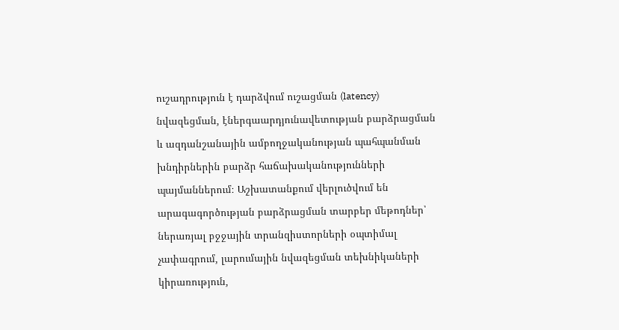ուշադրություն է դարձվում ուշացման (latency) նվազեցման, էներգաարդյունավետության բարձրացման և ազդանշանային ամբողջականության պահպանման խնդիրներին բարձր հաճախականությունների պայմաններում։ Աշխատանքում վերլուծվում են արագագործության բարձրացման տարբեր մեթոդներ՝ ներառյալ բջջային տրանզիստորների օպտիմալ չափագրում, լարումային նվազեցման տեխնիկաների կիրառություն,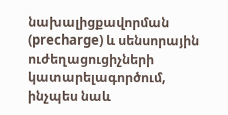նախալիցքավորման (precharge) և սենսորային ուժեղացուցիչների կատարելագործում, ինչպես նաև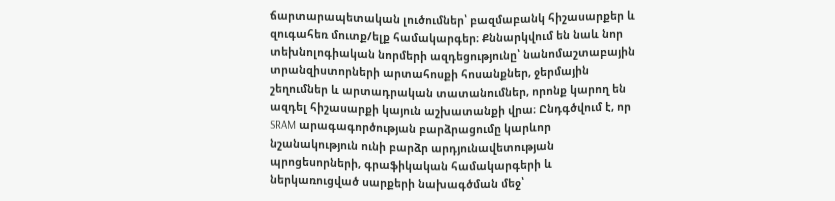ճարտարապետական լուծումներ՝ բազմաբանկ հիշասարքեր և զուգահեռ մուտք/ելք համակարգեր։ Քննարկվում են նաև նոր տեխնոլոգիական նորմերի ազդեցությունը՝ նանոմաշտաբային տրանզիստորների արտահոսքի հոսանքներ, ջերմային շեղումներ և արտադրական տատանումներ, որոնք կարող են ազդել հիշասարքի կայուն աշխատանքի վրա։ Ընդգծվում է, որ SRAM արագագործության բարձրացումը կարևոր նշանակություն ունի բարձր արդյունավետության պրոցեսորների, գրաֆիկական համակարգերի և ներկառուցված սարքերի նախագծման մեջ՝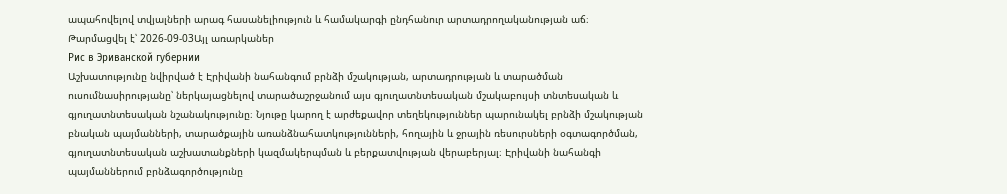ապահովելով տվյալների արագ հասանելիություն և համակարգի ընդհանուր արտադրողականության աճ։
Թարմացվել է՝ 2026-09-03Այլ առարկաներ
Рис в Эриванской губернии
Աշխատությունը նվիրված է Էրիվանի նահանգում բրնձի մշակության, արտադրության և տարածման ուսումնասիրությանը՝ ներկայացնելով տարածաշրջանում այս գյուղատնտեսական մշակաբույսի տնտեսական և գյուղատնտեսական նշանակությունը։ Նյութը կարող է արժեքավոր տեղեկություններ պարունակել բրնձի մշակության բնական պայմանների, տարածքային առանձնահատկությունների, հողային և ջրային ռեսուրսների օգտագործման, գյուղատնտեսական աշխատանքների կազմակերպման և բերքատվության վերաբերյալ։ Էրիվանի նահանգի պայմաններում բրնձագործությունը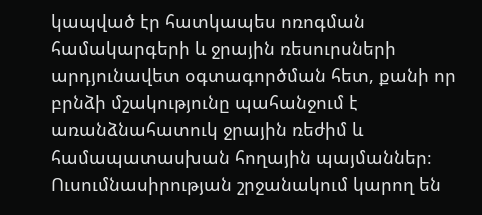կապված էր հատկապես ոռոգման համակարգերի և ջրային ռեսուրսների արդյունավետ օգտագործման հետ, քանի որ բրնձի մշակությունը պահանջում է առանձնահատուկ ջրային ռեժիմ և համապատասխան հողային պայմաններ։ Ուսումնասիրության շրջանակում կարող են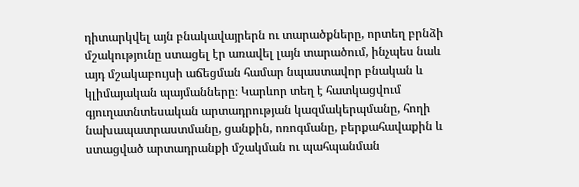դիտարկվել այն բնակավայրերն ու տարածքները, որտեղ բրնձի մշակությունը ստացել էր առավել լայն տարածում, ինչպես նաև այդ մշակաբույսի աճեցման համար նպաստավոր բնական և կլիմայական պայմանները։ Կարևոր տեղ է հատկացվում գյուղատնտեսական արտադրության կազմակերպմանը, հողի նախապատրաստմանը, ցանքին, ոռոգմանը, բերքահավաքին և ստացված արտադրանքի մշակման ու պահպանման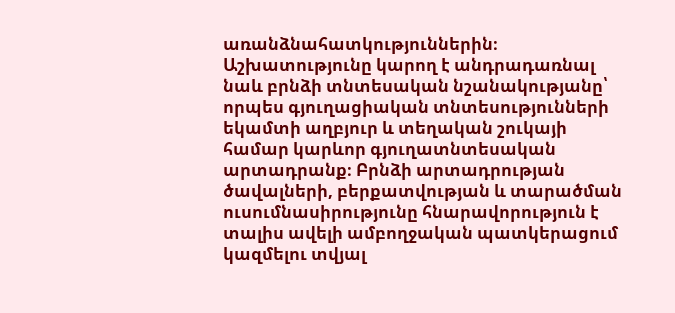առանձնահատկություններին։ Աշխատությունը կարող է անդրադառնալ նաև բրնձի տնտեսական նշանակությանը՝ որպես գյուղացիական տնտեսությունների եկամտի աղբյուր և տեղական շուկայի համար կարևոր գյուղատնտեսական արտադրանք։ Բրնձի արտադրության ծավալների, բերքատվության և տարածման ուսումնասիրությունը հնարավորություն է տալիս ավելի ամբողջական պատկերացում կազմելու տվյալ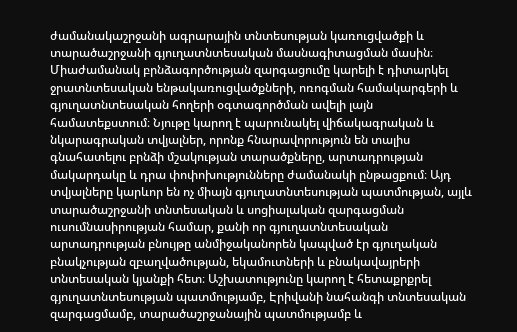ժամանակաշրջանի ագրարային տնտեսության կառուցվածքի և տարածաշրջանի գյուղատնտեսական մասնագիտացման մասին։ Միաժամանակ բրնձագործության զարգացումը կարելի է դիտարկել ջրատնտեսական ենթակառուցվածքների, ոռոգման համակարգերի և գյուղատնտեսական հողերի օգտագործման ավելի լայն համատեքստում։ Նյութը կարող է պարունակել վիճակագրական և նկարագրական տվյալներ, որոնք հնարավորություն են տալիս գնահատելու բրնձի մշակության տարածքները, արտադրության մակարդակը և դրա փոփոխությունները ժամանակի ընթացքում։ Այդ տվյալները կարևոր են ոչ միայն գյուղատնտեսության պատմության, այլև տարածաշրջանի տնտեսական և սոցիալական զարգացման ուսումնասիրության համար, քանի որ գյուղատնտեսական արտադրության բնույթը անմիջականորեն կապված էր գյուղական բնակչության զբաղվածության, եկամուտների և բնակավայրերի տնտեսական կյանքի հետ։ Աշխատությունը կարող է հետաքրքրել գյուղատնտեսության պատմությամբ, Էրիվանի նահանգի տնտեսական զարգացմամբ, տարածաշրջանային պատմությամբ և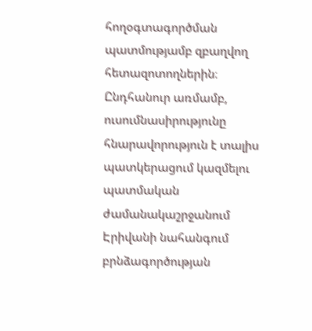հողօգտագործման պատմությամբ զբաղվող հետազոտողներին։ Ընդհանուր առմամբ, ուսումնասիրությունը հնարավորություն է տալիս պատկերացում կազմելու պատմական ժամանակաշրջանում Էրիվանի նահանգում բրնձագործության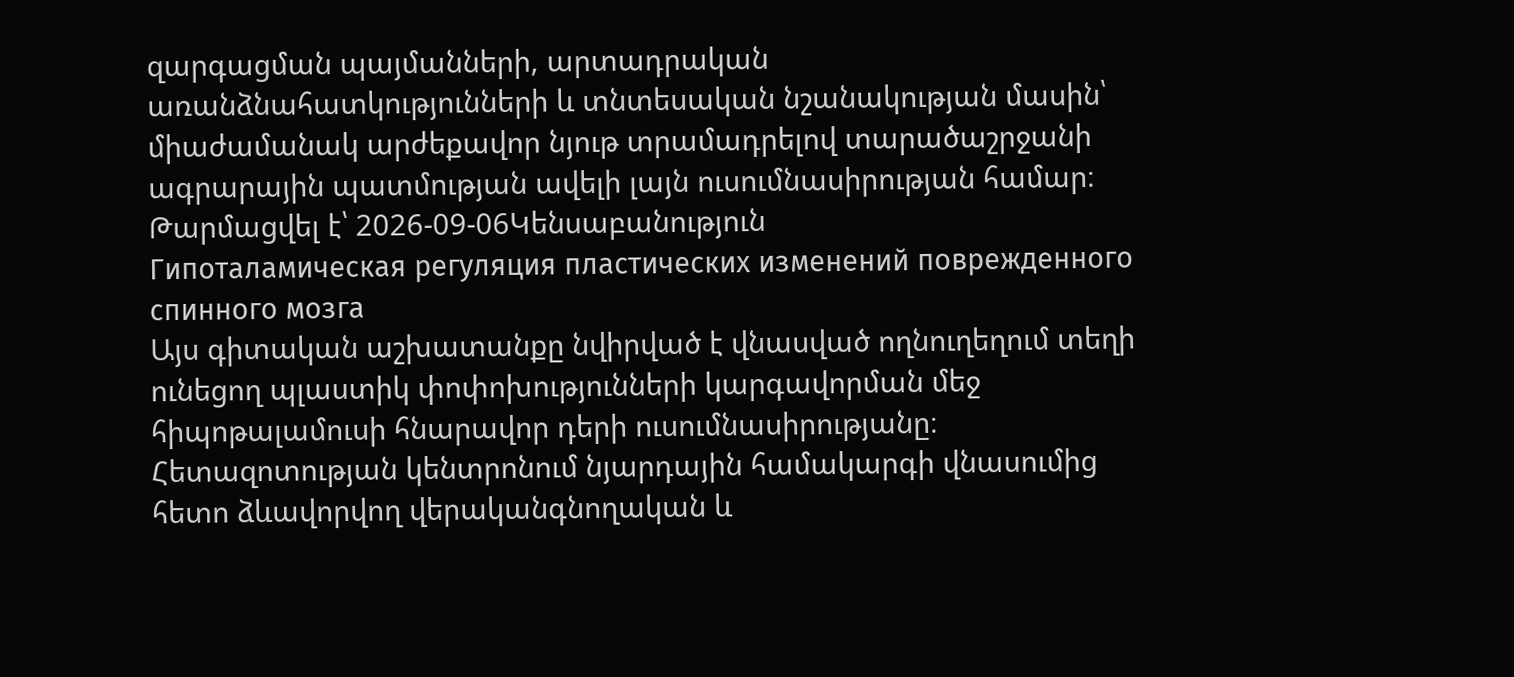զարգացման պայմանների, արտադրական առանձնահատկությունների և տնտեսական նշանակության մասին՝ միաժամանակ արժեքավոր նյութ տրամադրելով տարածաշրջանի ագրարային պատմության ավելի լայն ուսումնասիրության համար։
Թարմացվել է՝ 2026-09-06Կենսաբանություն
Гипоталамическая регуляция пластических изменений поврежденного спинного мозга
Այս գիտական աշխատանքը նվիրված է վնասված ողնուղեղում տեղի ունեցող պլաստիկ փոփոխությունների կարգավորման մեջ հիպոթալամուսի հնարավոր դերի ուսումնասիրությանը։ Հետազոտության կենտրոնում նյարդային համակարգի վնասումից հետո ձևավորվող վերականգնողական և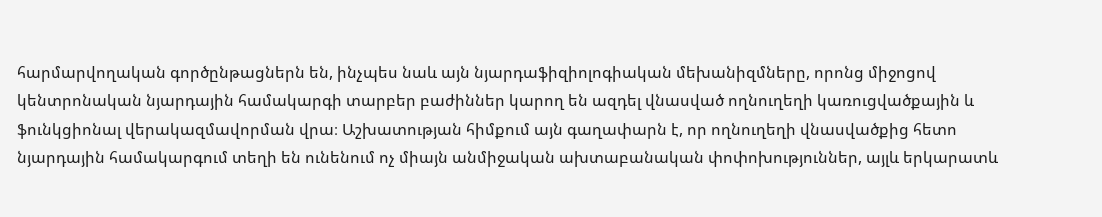հարմարվողական գործընթացներն են, ինչպես նաև այն նյարդաֆիզիոլոգիական մեխանիզմները, որոնց միջոցով կենտրոնական նյարդային համակարգի տարբեր բաժիններ կարող են ազդել վնասված ողնուղեղի կառուցվածքային և ֆունկցիոնալ վերակազմավորման վրա։ Աշխատության հիմքում այն գաղափարն է, որ ողնուղեղի վնասվածքից հետո նյարդային համակարգում տեղի են ունենում ոչ միայն անմիջական ախտաբանական փոփոխություններ, այլև երկարատև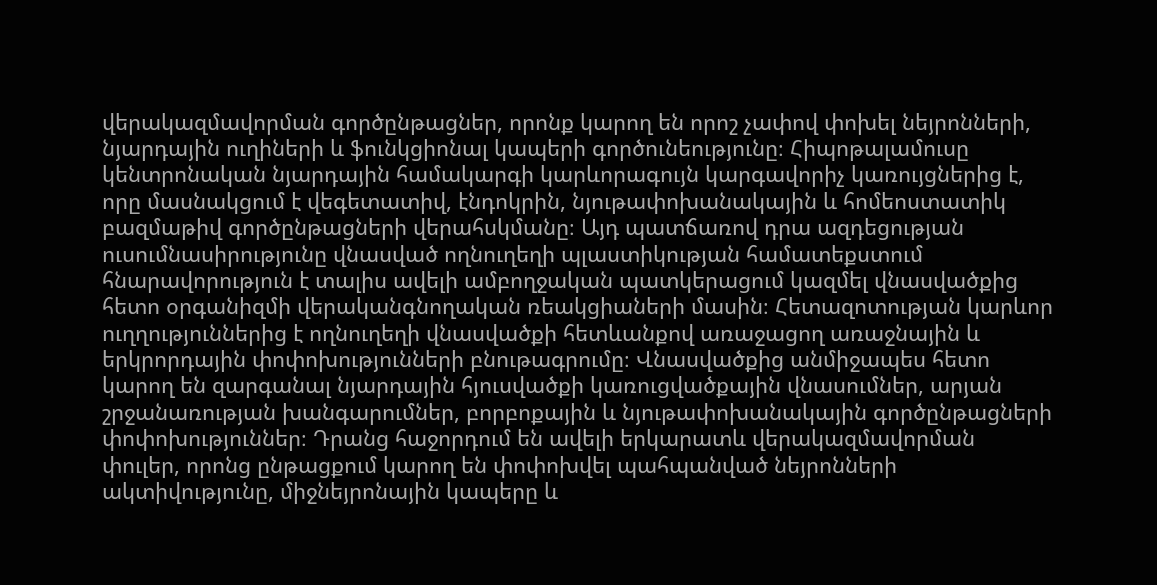վերակազմավորման գործընթացներ, որոնք կարող են որոշ չափով փոխել նեյրոնների, նյարդային ուղիների և ֆունկցիոնալ կապերի գործունեությունը։ Հիպոթալամուսը կենտրոնական նյարդային համակարգի կարևորագույն կարգավորիչ կառույցներից է, որը մասնակցում է վեգետատիվ, էնդոկրին, նյութափոխանակային և հոմեոստատիկ բազմաթիվ գործընթացների վերահսկմանը։ Այդ պատճառով դրա ազդեցության ուսումնասիրությունը վնասված ողնուղեղի պլաստիկության համատեքստում հնարավորություն է տալիս ավելի ամբողջական պատկերացում կազմել վնասվածքից հետո օրգանիզմի վերականգնողական ռեակցիաների մասին։ Հետազոտության կարևոր ուղղություններից է ողնուղեղի վնասվածքի հետևանքով առաջացող առաջնային և երկրորդային փոփոխությունների բնութագրումը։ Վնասվածքից անմիջապես հետո կարող են զարգանալ նյարդային հյուսվածքի կառուցվածքային վնասումներ, արյան շրջանառության խանգարումներ, բորբոքային և նյութափոխանակային գործընթացների փոփոխություններ։ Դրանց հաջորդում են ավելի երկարատև վերակազմավորման փուլեր, որոնց ընթացքում կարող են փոփոխվել պահպանված նեյրոնների ակտիվությունը, միջնեյրոնային կապերը և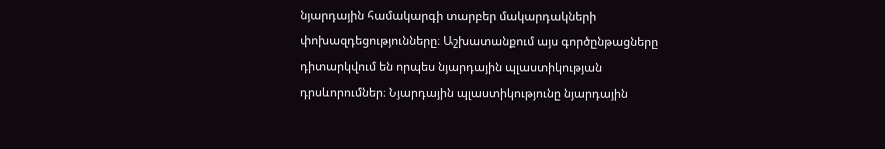նյարդային համակարգի տարբեր մակարդակների փոխազդեցությունները։ Աշխատանքում այս գործընթացները դիտարկվում են որպես նյարդային պլաստիկության դրսևորումներ։ Նյարդային պլաստիկությունը նյարդային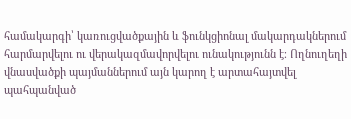համակարգի՝ կառուցվածքային և ֆունկցիոնալ մակարդակներում հարմարվելու ու վերակազմավորվելու ունակությունն է։ Ողնուղեղի վնասվածքի պայմաններում այն կարող է արտահայտվել պահպանված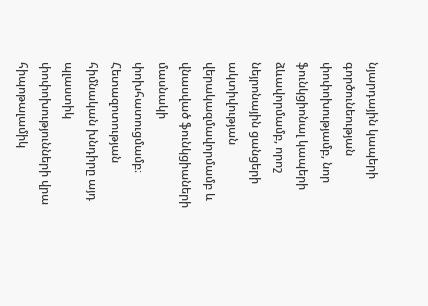նյարդային կապերի գործունեության փոփոխությամբ, նոր ֆունկցիոնալ կապերի ձևավորմամբ, որոշ նեյրոնային ցանցերի ակտիվության վերակազմավորմամբ և վնասված ֆունկցիաների մասնակի փոխհատուցմամբ։ Հետազոտության հիմնական խնդիրը այդ պլաստիկ փոփոխությունների վրա հիպոթալամիկ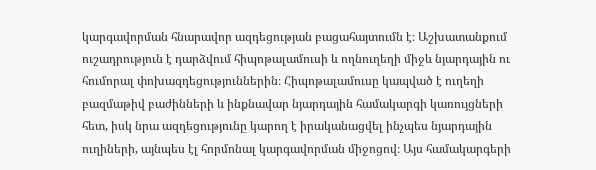կարգավորման հնարավոր ազդեցության բացահայտումն է։ Աշխատանքում ուշադրություն է դարձվում հիպոթալամուսի և ողնուղեղի միջև նյարդային ու հումորալ փոխազդեցություններին։ Հիպոթալամուսը կապված է ուղեղի բազմաթիվ բաժինների և ինքնավար նյարդային համակարգի կառույցների հետ, իսկ նրա ազդեցությունը կարող է իրականացվել ինչպես նյարդային ուղիների, այնպես էլ հորմոնալ կարգավորման միջոցով։ Այս համակարգերի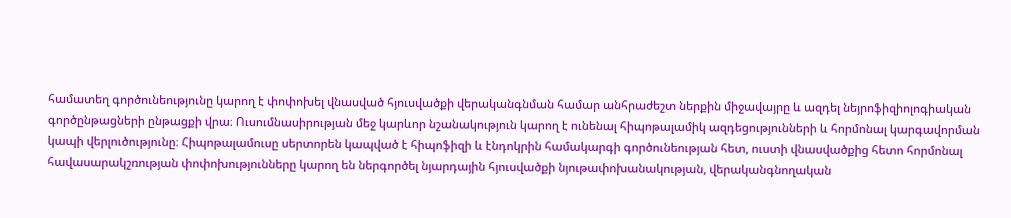համատեղ գործունեությունը կարող է փոփոխել վնասված հյուսվածքի վերականգնման համար անհրաժեշտ ներքին միջավայրը և ազդել նեյրոֆիզիոլոգիական գործընթացների ընթացքի վրա։ Ուսումնասիրության մեջ կարևոր նշանակություն կարող է ունենալ հիպոթալամիկ ազդեցությունների և հորմոնալ կարգավորման կապի վերլուծությունը։ Հիպոթալամուսը սերտորեն կապված է հիպոֆիզի և էնդոկրին համակարգի գործունեության հետ, ուստի վնասվածքից հետո հորմոնալ հավասարակշռության փոփոխությունները կարող են ներգործել նյարդային հյուսվածքի նյութափոխանակության, վերականգնողական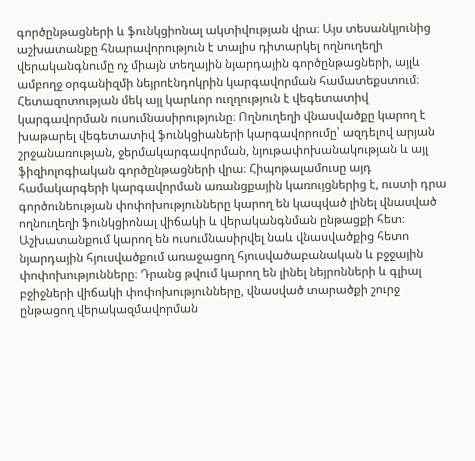գործընթացների և ֆունկցիոնալ ակտիվության վրա։ Այս տեսանկյունից աշխատանքը հնարավորություն է տալիս դիտարկել ողնուղեղի վերականգնումը ոչ միայն տեղային նյարդային գործընթացների, այլև ամբողջ օրգանիզմի նեյրոէնդոկրին կարգավորման համատեքստում։ Հետազոտության մեկ այլ կարևոր ուղղություն է վեգետատիվ կարգավորման ուսումնասիրությունը։ Ողնուղեղի վնասվածքը կարող է խաթարել վեգետատիվ ֆունկցիաների կարգավորումը՝ ազդելով արյան շրջանառության, ջերմակարգավորման, նյութափոխանակության և այլ ֆիզիոլոգիական գործընթացների վրա։ Հիպոթալամուսը այդ համակարգերի կարգավորման առանցքային կառույցներից է, ուստի դրա գործունեության փոփոխությունները կարող են կապված լինել վնասված ողնուղեղի ֆունկցիոնալ վիճակի և վերականգնման ընթացքի հետ։ Աշխատանքում կարող են ուսումնասիրվել նաև վնասվածքից հետո նյարդային հյուսվածքում առաջացող հյուսվածաբանական և բջջային փոփոխությունները։ Դրանց թվում կարող են լինել նեյրոնների և գլիալ բջիջների վիճակի փոփոխությունները, վնասված տարածքի շուրջ ընթացող վերակազմավորման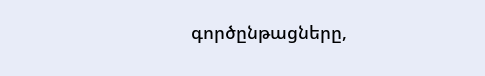գործընթացները,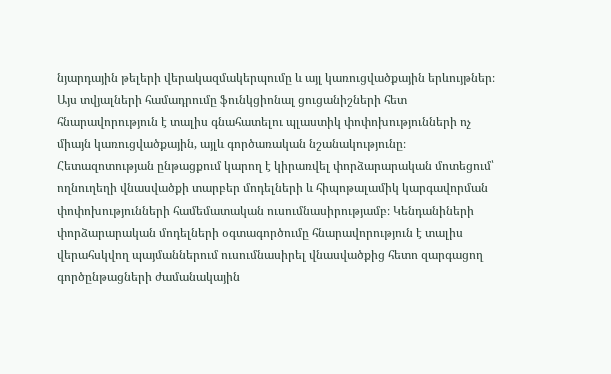նյարդային թելերի վերակազմակերպումը և այլ կառուցվածքային երևույթներ։ Այս տվյալների համադրումը ֆունկցիոնալ ցուցանիշների հետ հնարավորություն է տալիս գնահատելու պլաստիկ փոփոխությունների ոչ միայն կառուցվածքային, այլև գործառական նշանակությունը։ Հետազոտության ընթացքում կարող է կիրառվել փորձարարական մոտեցում՝ ողնուղեղի վնասվածքի տարբեր մոդելների և հիպոթալամիկ կարգավորման փոփոխությունների համեմատական ուսումնասիրությամբ։ Կենդանիների փորձարարական մոդելների օգտագործումը հնարավորություն է տալիս վերահսկվող պայմաններում ուսումնասիրել վնասվածքից հետո զարգացող գործընթացների ժամանակային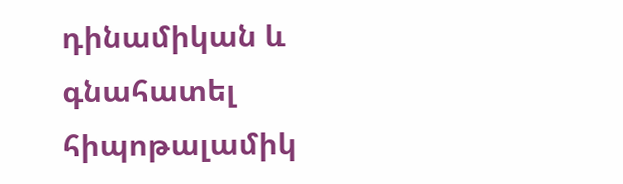դինամիկան և գնահատել հիպոթալամիկ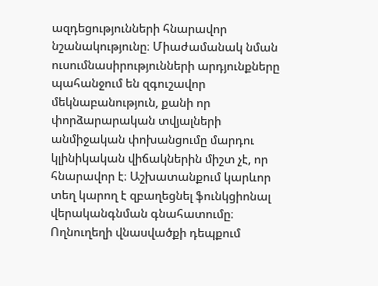ազդեցությունների հնարավոր նշանակությունը։ Միաժամանակ նման ուսումնասիրությունների արդյունքները պահանջում են զգուշավոր մեկնաբանություն, քանի որ փորձարարական տվյալների անմիջական փոխանցումը մարդու կլինիկական վիճակներին միշտ չէ, որ հնարավոր է։ Աշխատանքում կարևոր տեղ կարող է զբաղեցնել ֆունկցիոնալ վերականգնման գնահատումը։ Ողնուղեղի վնասվածքի դեպքում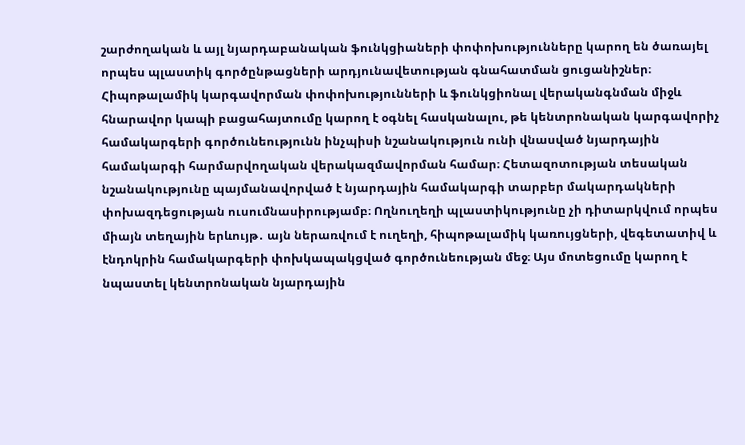շարժողական և այլ նյարդաբանական ֆունկցիաների փոփոխությունները կարող են ծառայել որպես պլաստիկ գործընթացների արդյունավետության գնահատման ցուցանիշներ։ Հիպոթալամիկ կարգավորման փոփոխությունների և ֆունկցիոնալ վերականգնման միջև հնարավոր կապի բացահայտումը կարող է օգնել հասկանալու, թե կենտրոնական կարգավորիչ համակարգերի գործունեությունն ինչպիսի նշանակություն ունի վնասված նյարդային համակարգի հարմարվողական վերակազմավորման համար։ Հետազոտության տեսական նշանակությունը պայմանավորված է նյարդային համակարգի տարբեր մակարդակների փոխազդեցության ուսումնասիրությամբ։ Ողնուղեղի պլաստիկությունը չի դիտարկվում որպես միայն տեղային երևույթ․ այն ներառվում է ուղեղի, հիպոթալամիկ կառույցների, վեգետատիվ և էնդոկրին համակարգերի փոխկապակցված գործունեության մեջ։ Այս մոտեցումը կարող է նպաստել կենտրոնական նյարդային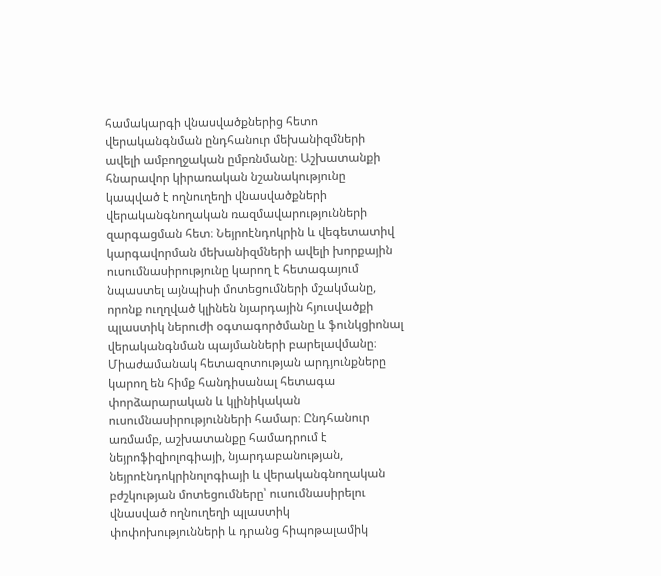համակարգի վնասվածքներից հետո վերականգնման ընդհանուր մեխանիզմների ավելի ամբողջական ըմբռնմանը։ Աշխատանքի հնարավոր կիրառական նշանակությունը կապված է ողնուղեղի վնասվածքների վերականգնողական ռազմավարությունների զարգացման հետ։ Նեյրոէնդոկրին և վեգետատիվ կարգավորման մեխանիզմների ավելի խորքային ուսումնասիրությունը կարող է հետագայում նպաստել այնպիսի մոտեցումների մշակմանը, որոնք ուղղված կլինեն նյարդային հյուսվածքի պլաստիկ ներուժի օգտագործմանը և ֆունկցիոնալ վերականգնման պայմանների բարելավմանը։ Միաժամանակ հետազոտության արդյունքները կարող են հիմք հանդիսանալ հետագա փորձարարական և կլինիկական ուսումնասիրությունների համար։ Ընդհանուր առմամբ, աշխատանքը համադրում է նեյրոֆիզիոլոգիայի, նյարդաբանության, նեյրոէնդոկրինոլոգիայի և վերականգնողական բժշկության մոտեցումները՝ ուսումնասիրելու վնասված ողնուղեղի պլաստիկ փոփոխությունների և դրանց հիպոթալամիկ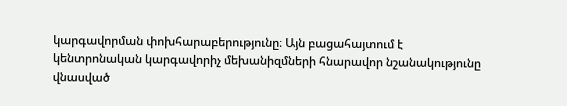կարգավորման փոխհարաբերությունը։ Այն բացահայտում է կենտրոնական կարգավորիչ մեխանիզմների հնարավոր նշանակությունը վնասված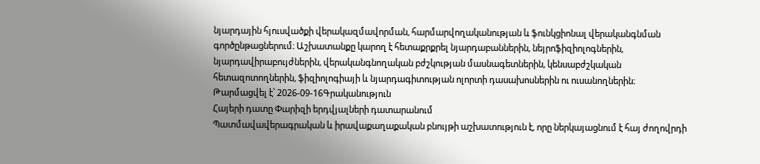նյարդային հյուսվածքի վերակազմավորման, հարմարվողականության և ֆունկցիոնալ վերականգնման գործընթացներում։ Աշխատանքը կարող է հետաքրքրել նյարդաբաններին, նեյրոֆիզիոլոգներին, նյարդավիրաբույժներին, վերականգնողական բժշկության մասնագետներին, կենսաբժշկական հետազոտողներին, ֆիզիոլոգիայի և նյարդագիտության ոլորտի դասախոսներին ու ուսանողներին։
Թարմացվել է՝ 2026-09-16Գրականություն
Հայերի դատը Փարիզի երդվյալների դատարանում
Պատմավավերագրական և իրավաքաղաքական բնույթի աշխատություն է, որը ներկայացնում է հայ ժողովրդի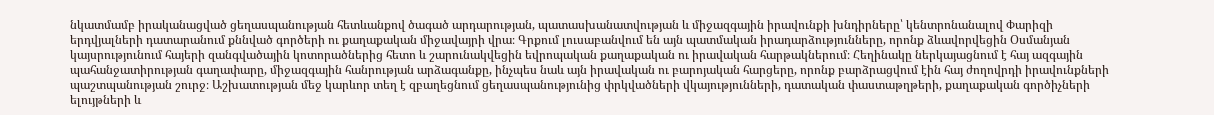նկատմամբ իրականացված ցեղասպանության հետևանքով ծագած արդարության, պատասխանատվության և միջազգային իրավունքի խնդիրները՝ կենտրոնանալով Փարիզի երդվյալների դատարանում քննված գործերի ու քաղաքական միջավայրի վրա։ Գրքում լուսաբանվում են այն պատմական իրադարձությունները, որոնք ձևավորվեցին Օսմանյան կայսրությունում հայերի զանգվածային կոտորածներից հետո և շարունակվեցին եվրոպական քաղաքական ու իրավական հարթակներում։ Հեղինակը ներկայացնում է հայ ազգային պահանջատիրության գաղափարը, միջազգային հանրության արձագանքը, ինչպես նաև այն իրավական ու բարոյական հարցերը, որոնք բարձրացվում էին հայ ժողովրդի իրավունքների պաշտպանության շուրջ։ Աշխատության մեջ կարևոր տեղ է զբաղեցնում ցեղասպանությունից փրկվածների վկայությունների, դատական փաստաթղթերի, քաղաքական գործիչների ելույթների և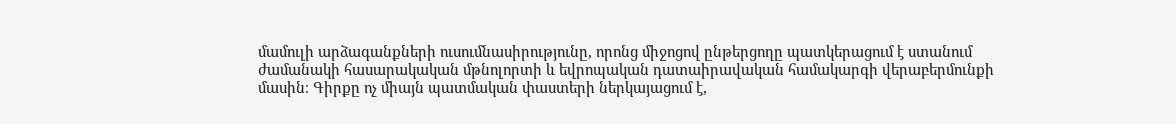մամուլի արձագանքների ուսումնասիրությունը, որոնց միջոցով ընթերցողը պատկերացում է ստանում ժամանակի հասարակական մթնոլորտի և եվրոպական դատաիրավական համակարգի վերաբերմունքի մասին։ Գիրքը ոչ միայն պատմական փաստերի ներկայացում է,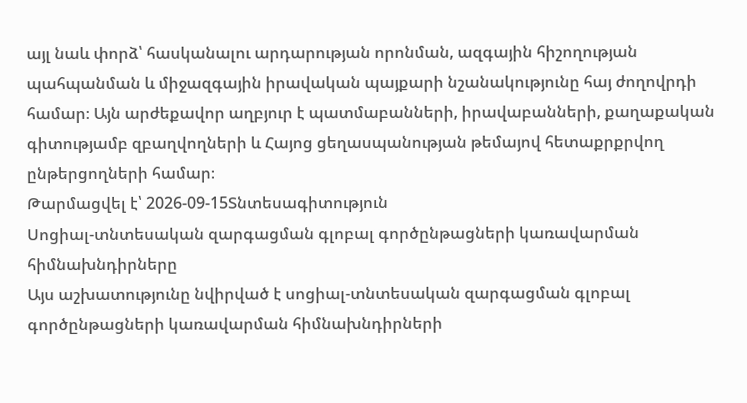այլ նաև փորձ՝ հասկանալու արդարության որոնման, ազգային հիշողության պահպանման և միջազգային իրավական պայքարի նշանակությունը հայ ժողովրդի համար։ Այն արժեքավոր աղբյուր է պատմաբանների, իրավաբանների, քաղաքական գիտությամբ զբաղվողների և Հայոց ցեղասպանության թեմայով հետաքրքրվող ընթերցողների համար։
Թարմացվել է՝ 2026-09-15Տնտեսագիտություն
Սոցիալ-տնտեսական զարգացման գլոբալ գործընթացների կառավարման հիմնախնդիրները
Այս աշխատությունը նվիրված է սոցիալ-տնտեսական զարգացման գլոբալ գործընթացների կառավարման հիմնախնդիրների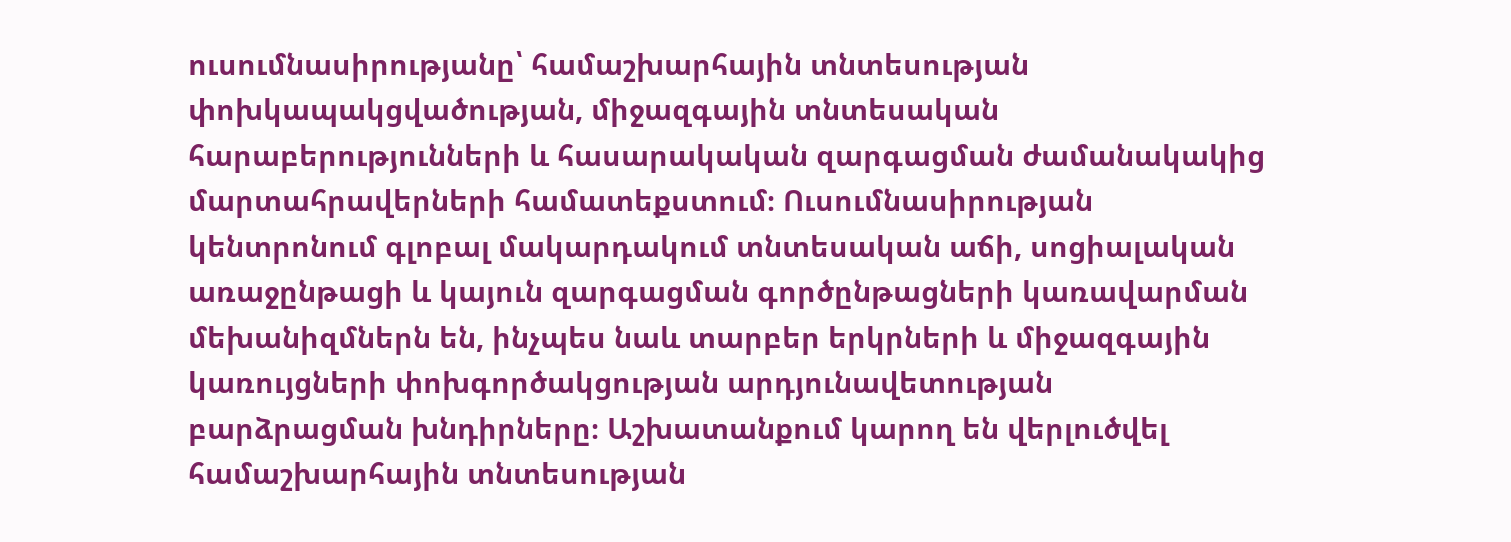ուսումնասիրությանը՝ համաշխարհային տնտեսության փոխկապակցվածության, միջազգային տնտեսական հարաբերությունների և հասարակական զարգացման ժամանակակից մարտահրավերների համատեքստում։ Ուսումնասիրության կենտրոնում գլոբալ մակարդակում տնտեսական աճի, սոցիալական առաջընթացի և կայուն զարգացման գործընթացների կառավարման մեխանիզմներն են, ինչպես նաև տարբեր երկրների և միջազգային կառույցների փոխգործակցության արդյունավետության բարձրացման խնդիրները։ Աշխատանքում կարող են վերլուծվել համաշխարհային տնտեսության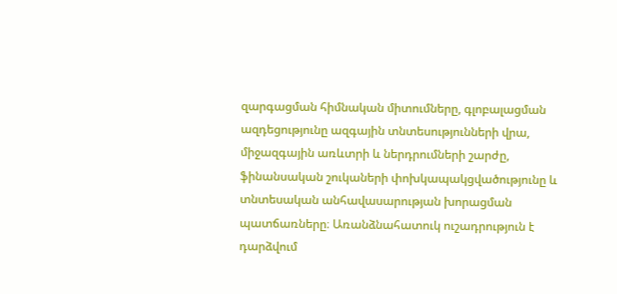զարգացման հիմնական միտումները, գլոբալացման ազդեցությունը ազգային տնտեսությունների վրա, միջազգային առևտրի և ներդրումների շարժը, ֆինանսական շուկաների փոխկապակցվածությունը և տնտեսական անհավասարության խորացման պատճառները։ Առանձնահատուկ ուշադրություն է դարձվում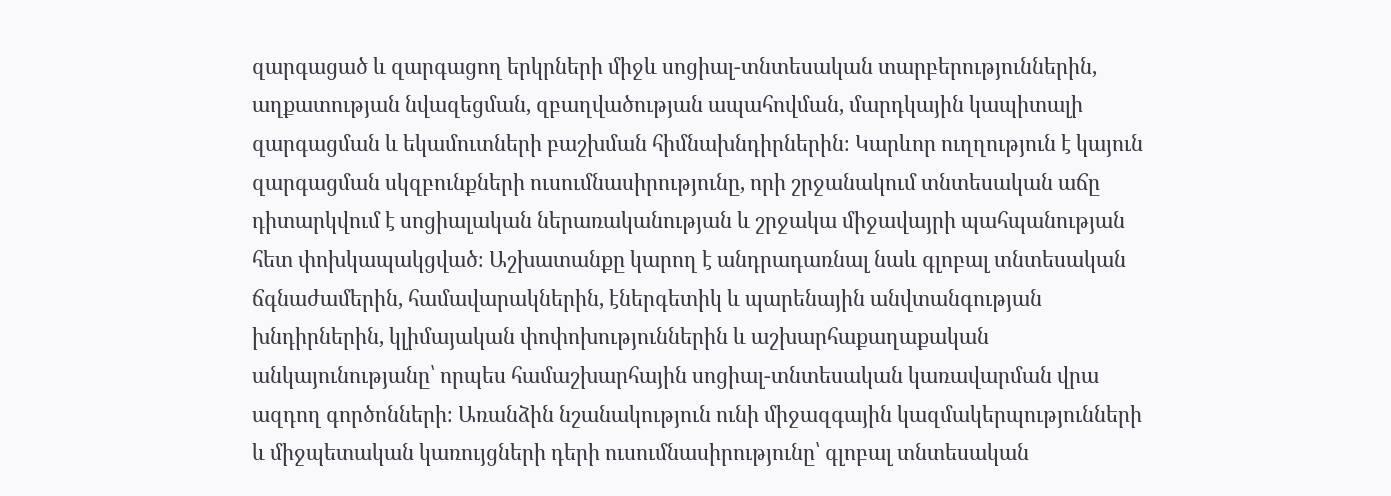զարգացած և զարգացող երկրների միջև սոցիալ-տնտեսական տարբերություններին, աղքատության նվազեցման, զբաղվածության ապահովման, մարդկային կապիտալի զարգացման և եկամուտների բաշխման հիմնախնդիրներին։ Կարևոր ուղղություն է կայուն զարգացման սկզբունքների ուսումնասիրությունը, որի շրջանակում տնտեսական աճը դիտարկվում է սոցիալական ներառականության և շրջակա միջավայրի պահպանության հետ փոխկապակցված։ Աշխատանքը կարող է անդրադառնալ նաև գլոբալ տնտեսական ճգնաժամերին, համավարակներին, էներգետիկ և պարենային անվտանգության խնդիրներին, կլիմայական փոփոխություններին և աշխարհաքաղաքական անկայունությանը՝ որպես համաշխարհային սոցիալ-տնտեսական կառավարման վրա ազդող գործոնների։ Առանձին նշանակություն ունի միջազգային կազմակերպությունների և միջպետական կառույցների դերի ուսումնասիրությունը՝ գլոբալ տնտեսական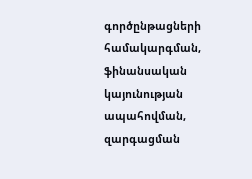գործընթացների համակարգման, ֆինանսական կայունության ապահովման, զարգացման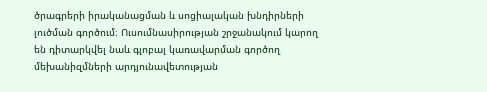ծրագրերի իրականացման և սոցիալական խնդիրների լուծման գործում։ Ուսումնասիրության շրջանակում կարող են դիտարկվել նաև գլոբալ կառավարման գործող մեխանիզմների արդյունավետության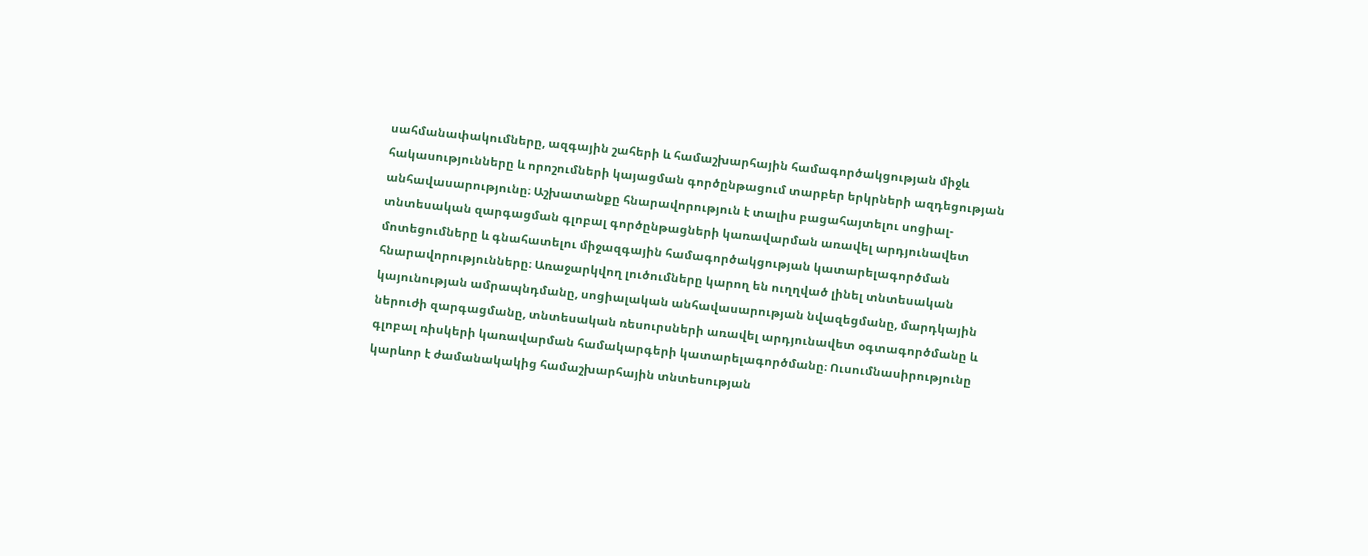սահմանափակումները, ազգային շահերի և համաշխարհային համագործակցության միջև հակասությունները և որոշումների կայացման գործընթացում տարբեր երկրների ազդեցության անհավասարությունը։ Աշխատանքը հնարավորություն է տալիս բացահայտելու սոցիալ-տնտեսական զարգացման գլոբալ գործընթացների կառավարման առավել արդյունավետ մոտեցումները և գնահատելու միջազգային համագործակցության կատարելագործման հնարավորությունները։ Առաջարկվող լուծումները կարող են ուղղված լինել տնտեսական կայունության ամրապնդմանը, սոցիալական անհավասարության նվազեցմանը, մարդկային ներուժի զարգացմանը, տնտեսական ռեսուրսների առավել արդյունավետ օգտագործմանը և գլոբալ ռիսկերի կառավարման համակարգերի կատարելագործմանը։ Ուսումնասիրությունը կարևոր է ժամանակակից համաշխարհային տնտեսության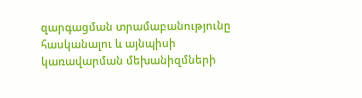զարգացման տրամաբանությունը հասկանալու և այնպիսի կառավարման մեխանիզմների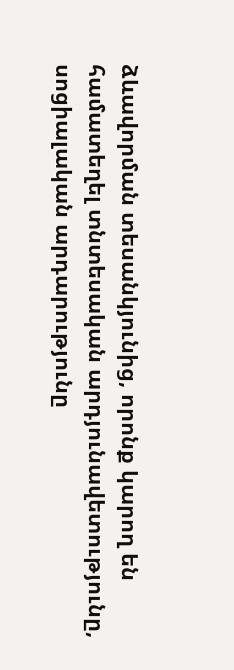ձևավորման տեսանկյունից, որոնք կարող են համատեղել տնտեսական արդյունավետությունը, սոցիալական արդարությունը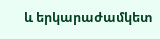և երկարաժամկետ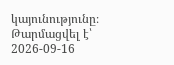կայունությունը։
Թարմացվել է՝ 2026-09-16